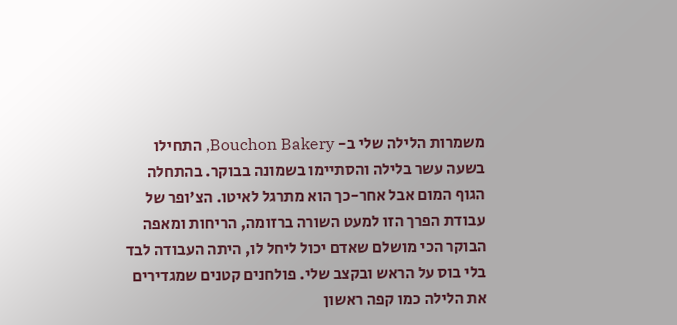משמרות הלילה שלי ב- Bouchon Bakery, התחילו בשעה עשר בלילה והסתיימו בשמונה בבוקר. בהתחלה הגוף המום אבל אחר-כך הוא מתרגל לאיטו. הצ'ופר של עבודת הפרך הזו למעט השורה ברזומה, הריחות ומאפה הבוקר הכי מושלם שאדם יכול ליחל לו, היתה העבודה לבד בלי בוס על הראש ובקצב שלי. פולחנים קטנים שמגדירים את הלילה כמו קפה ראשון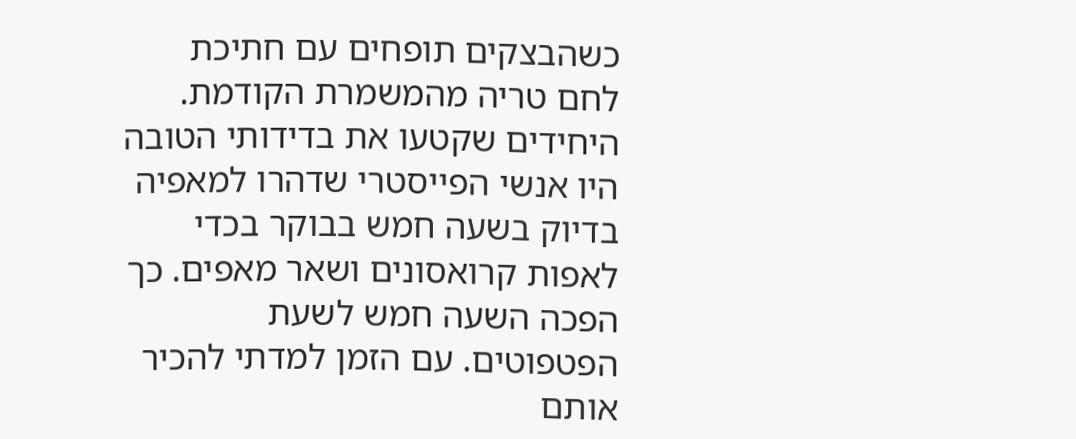כשהבצקים תופחים עם חתיכת לחם טריה מהמשמרת הקודמת.
היחידים שקטעו את בדידותי הטובה היו אנשי הפייסטרי שדהרו למאפיה בדיוק בשעה חמש בבוקר בכדי לאפות קרואסונים ושאר מאפים. כך הפכה השעה חמש לשעת הפטפוטים. עם הזמן למדתי להכיר אותם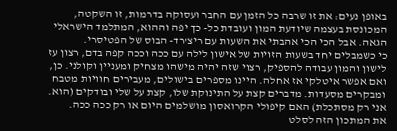באופן נעים: את זו שרבה כל הזמן עם החבר ועסוקה בדרמות, זו השקטה, המכונסת בעצמה שיודעת המון ועובדת כל- כך יפה וההוא, המתלמד הישראלי הגאה. אבל הכי הכי אהבתי את השעות עם ריצ'רד- הבוס של הפטיסרי.
כי כשמבלים יחד בשעות הזויות של אישון לילה עם ככה וככה קפה בדם, רצון עז לישון והמון עבודה להספיק, רצוי שזה יהיה מישהו מצחיק ומעניין וקולני. כן, ואם אפשר איטלקי אז אחלה. היינו מספרים בישולים, מעבירים חוויות מטבח ומבקרים מסעדות. מדברים קצת על התינוקת שלו, קצת על שלי ובודקים (הוא. אני רק מסתכלת) האם קיפולי הקרואסון מושלמים היום או רק ככה ככה.
את המתכון הזה לסלט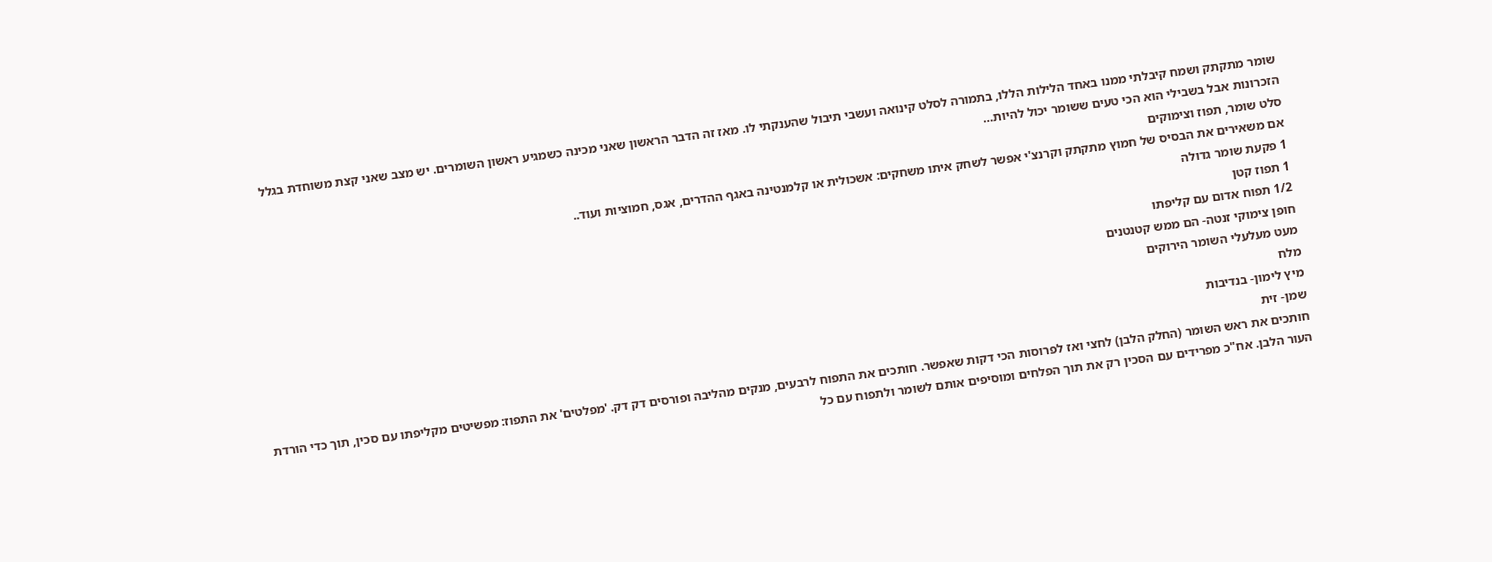שומר מתקתק ושמח קיבלתי ממנו באחד הלילות הללו, בתמורה לסלט קינואה ועשבי תיבול שהענקתי לו. מאז זה הדבר הראשון שאני מכינה כשמגיע ראשון השומרים. יש מצב שאני קצת משוחדת בגלל הזכרונות אבל בשבילי הוא הכי טעים ששומר יכול להיות…
סלט שומר, תפוז וצימוקים
אם משאירים את הבסיס של חמוץ מתקתק וקרנצ'י אפשר לשחק איתו משחקים: אשכולית או קלמנטינה באגף ההדרים, אגס, חמוציות ועוד..
1 פקעת שומר גדולה
1 תפוז קטן
1/2 תפוח אדום עם קליפתו
חופן צימוקי זנטה- הם ממש קטנטנים
מעט מעלעלי השומר הירוקים
מלח
מיץ לימון- בנדיבות
שמן- זית
חותכים את ראש השומר (החלק הלבן) לחצי ואז לפרוסות הכי דקות שאפשר. חותכים את התפוח לרבעים, מנקים מהליבה ופורסים דק דק. 'מפלטים' את התפוז: מפשיטים מקליפתו עם סכין, תוך כדי הורדת העור הלבן. אח"כ מפרידים עם הסכין רק את תוך הפלחים ומוסיפים אותם לשומר ולתפוח עם כל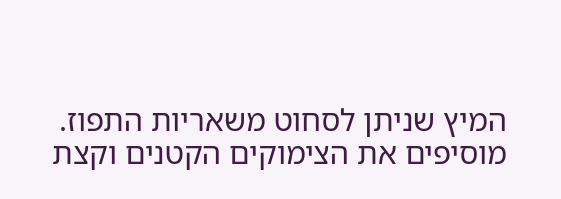המיץ שניתן לסחוט משאריות התפוז.
מוסיפים את הצימוקים הקטנים וקצת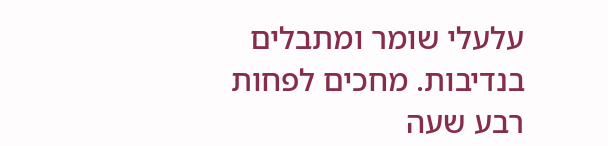עלעלי שומר ומתבלים בנדיבות. מחכים לפחות רבע שעה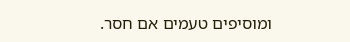ומוסיפים טעמים אם חסר.